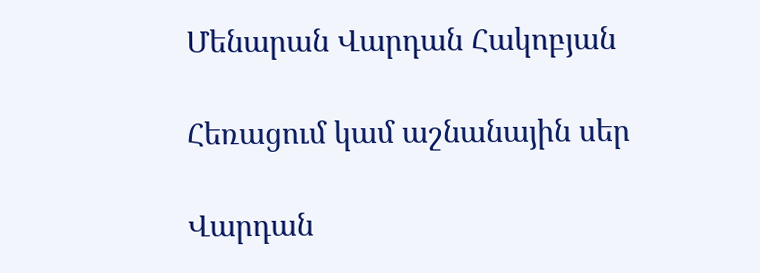Մենարան Վարդան Հակոբյան

Հեռացում կամ աշնանային սեր

Վարդան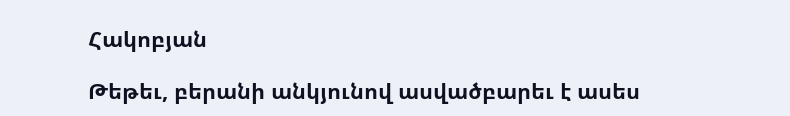Հակոբյան

Թեթեւ, բերանի անկյունով ասվածբարեւ է ասես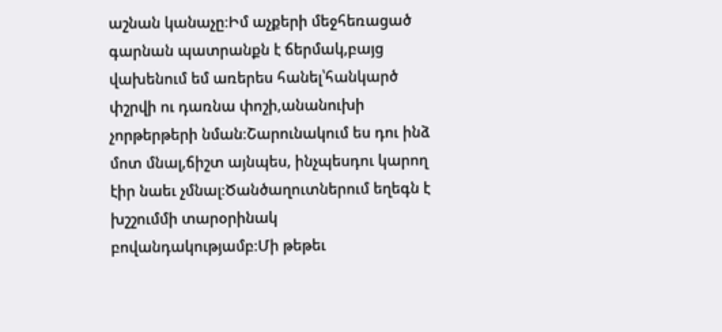աշնան կանաչը։Իմ աչքերի մեջհեռացած գարնան պատրանքն է ճերմակ,բայց վախենում եմ առերես հանել՝հանկարծ փշրվի ու դառնա փոշի,անանուխի չորթերթերի նման։Շարունակում ես դու ինձ մոտ մնալ,ճիշտ այնպես, ինչպեսդու կարող էիր նաեւ չմնալ։Ծանծաղուտներում եղեգն է խշշումմի տարօրինակ բովանդակությամբ։Մի թեթեւ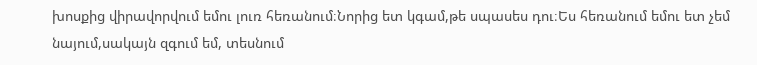խոսքից վիրավորվում եմու լուռ հեռանում։Նորից ետ կգամ,թե սպասես դու։Ես հեռանում եմու ետ չեմ նայում,սակայն զգում եմ, տեսնում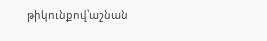թիկունքով՝աշնան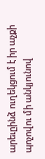արեւըինձ ուղեկցում է իր աչքի պոչովու մի անկյունով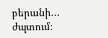բերանի... ժպտում։